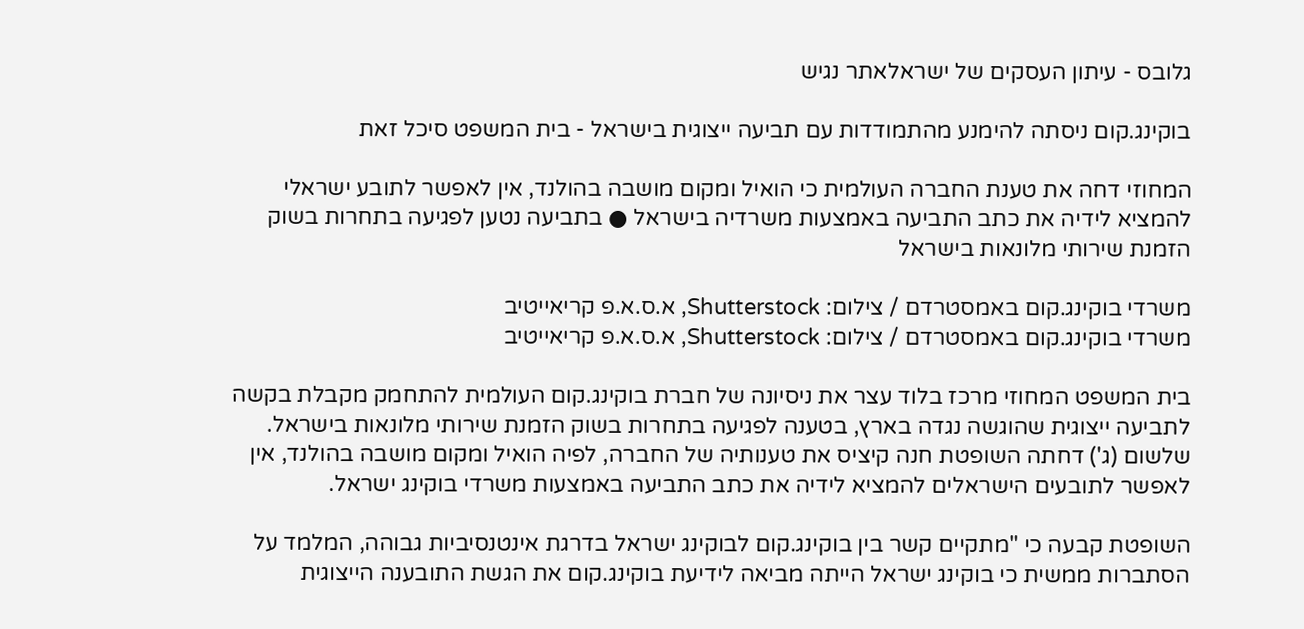גלובס - עיתון העסקים של ישראלאתר נגיש

בוקינג.קום ניסתה להימנע מהתמודדות עם תביעה ייצוגית בישראל - בית המשפט סיכל זאת

המחוזי דחה את טענת החברה העולמית כי הואיל ומקום מושבה בהולנד, אין לאפשר לתובע ישראלי להמציא לידיה את כתב התביעה באמצעות משרדיה בישראל ● בתביעה נטען לפגיעה בתחרות בשוק הזמנת שירותי מלונאות בישראל

משרדי בוקינג.קום באמסטרדם / צילום: Shutterstock, א.ס.א.פ קריאייטיב
משרדי בוקינג.קום באמסטרדם / צילום: Shutterstock, א.ס.א.פ קריאייטיב

בית המשפט המחוזי מרכז בלוד עצר את ניסיונה של חברת בוקינג.קום העולמית להתחמק מקבלת בקשה לתביעה ייצוגית שהוגשה נגדה בארץ, בטענה לפגיעה בתחרות בשוק הזמנת שירותי מלונאות בישראל. שלשום (ג') דחתה השופטת חנה קיציס את טענותיה של החברה, לפיה הואיל ומקום מושבה בהולנד, אין לאפשר לתובעים הישראלים להמציא לידיה את כתב התביעה באמצעות משרדי בוקינג ישראל.

השופטת קבעה כי "מתקיים קשר בין בוקינג.קום לבוקינג ישראל בדרגת אינטנסיביות גבוהה, המלמד על הסתברות ממשית כי בוקינג ישראל הייתה מביאה לידיעת בוקינג.קום את הגשת התובענה הייצוגית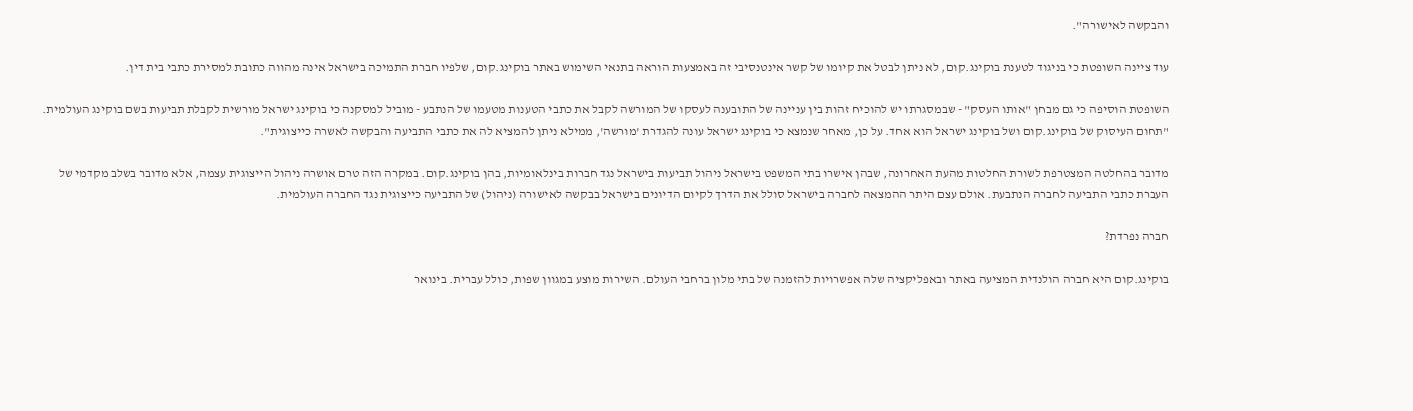והבקשה לאישורה".

עוד ציינה השופטת כי בניגוד לטענת בוקינג.קום, לא ניתן לבטל את קיומו של קשר אינטנסיבי זה באמצעות הוראה בתנאי השימוש באתר בוקינג.קום, שלפיו חברת התמיכה בישראל אינה מהווה כתובת למסירת כתבי בית דין.

השופטת הוסיפה כי גם מבחן "אותו העסק" - שבמסגרתו יש להוכיח זהות בין עניינה של התובענה לעסקו של המורשה לקבל את כתבי הטענות מטעמו של הנתבע - מוביל למסקנה כי בוקינג ישראל מורשית לקבלת תביעות בשם בוקינג העולמית. "תחום העיסוק של בוקינג.קום ושל בוקינג ישראל הוא אחד. על כן, מאחר שנמצא כי בוקינג ישראל עונה להגדרת 'מורשה', ממילא ניתן להמציא לה את כתבי התביעה והבקשה לאשרה כייצוגית".

מדובר בהחלטה המצטרפת לשורת החלטות מהעת האחרונה, שבהן אישרו בתי המשפט בישראל ניהול תביעות בישראל נגד חברות בינלאומיות, בהן בוקינג.קום. במקרה הזה טרם אושרה ניהול הייצוגית עצמה, אלא מדובר בשלב מקדמי של העברת כתבי התביעה לחברה הנתבעת. אולם עצם היתר ההמצאה לחברה בישראל סולל את הדרך לקיום הדיונים בישראל בבקשה לאישורה (ניהול) של התביעה כייצוגית נגד החברה העולמית.

חברה נפרדת?

בוקינג.קום היא חברה הולנדית המציעה באתר ובאפליקציה שלה אפשרויות להזמנה של בתי מלון ברחבי העולם. השירות מוצע במגוון שפות, כולל עברית. בינואר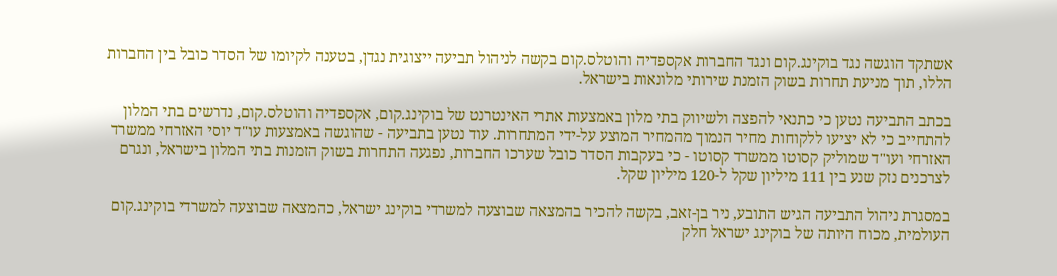אשתקד הוגשה נגד בוקינג.קום ונגד החברות אקספדיה והוטלס.קום בקשה לניהול תביעה ייצוגית נגדן, בטענה לקיומו של הסדר כובל בין החברות הללו, תוך מניעת תחרות בשוק הזמנת שירותי מלונאות בישראל.

בכתב התביעה נטען כי כתנאי להפצה ולשיווק בתי מלון באמצעות אתרי האינטרנט של בוקינג.קום, אקספדיה והוטלס.קום, נדרשים בתי המלון להתחייב כי לא יציעו ללקוחות מחיר הנמוך מהמחיר המוצע על-ידי המתחרות. עוד נטען בתביעה - שהוגשה באמצעות עו"ד יוסי האזרחי ממשרד האזרחי ועו"ד שמוליק קסוטו ממשרד קסוטו - כי בעקבות הסדר כובל שערכו החברות, נפגעה התחרות בשוק הזמנות בתי המלון בישראל, ונגרם לצרכנים נזק שנע בין 111 מיליון שקל ל-120 מיליון שקל.

במסגרת ניהול התביעה הגיש התובע, ניר בן-זאב, בקשה להכיר בהמצאה שבוצעה למשרדי בוקינג ישראל, כהמצאה שבוצעה למשרדי בוקינג.קום העולמית, מכוח היותה של בוקינג ישראל חלק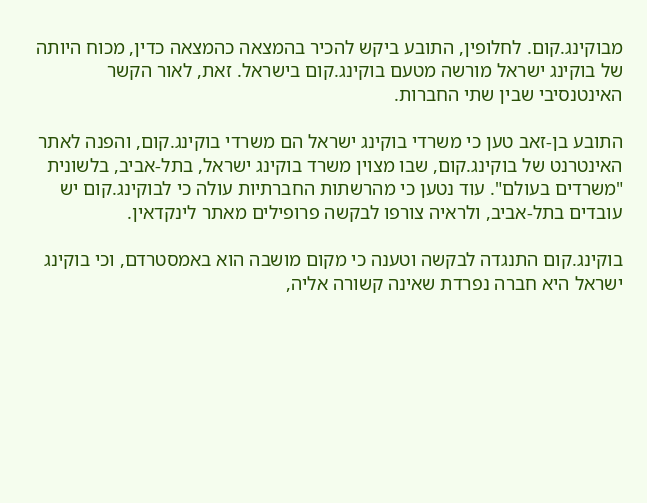מבוקינג.קום. לחלופין, התובע ביקש להכיר בהמצאה כהמצאה כדין, מכוח היותה של בוקינג ישראל מורשה מטעם בוקינג.קום בישראל. זאת, לאור הקשר האינטנסיבי שבין שתי החברות.

התובע בן-זאב טען כי משרדי בוקינג ישראל הם משרדי בוקינג.קום, והפנה לאתר האינטרנט של בוקינג.קום, שבו מצוין משרד בוקינג ישראל, בתל-אביב, בלשונית "משרדים בעולם". עוד נטען כי מהרשתות החברתיות עולה כי לבוקינג.קום יש עובדים בתל-אביב, ולראיה צורפו לבקשה פרופילים מאתר לינקדאין.

בוקינג.קום התנגדה לבקשה וטענה כי מקום מושבה הוא באמסטרדם, וכי בוקינג ישראל היא חברה נפרדת שאינה קשורה אליה,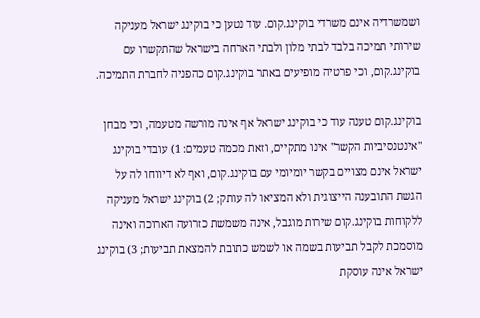ושמשרדיה אינם משרדי בוקינג.קום. עוד נטען כי בוקינג ישראל מעניקה שירותי תמיכה בלבד לבתי מלון ולבתי הארחה בישראל שהתקשרו עם בוקינג.קום, וכי פרטיה מופיעים באתר בוקינג.קום כהפניה לחברת התמיכה.

בוקינג.קום טענה עוד כי בוקינג ישראל אף אינה מורשה מטעמה, וכי מבחן "אינטנסיביות הקשר" אינו מתקיים, וזאת מכמה טעמים: 1) עובדי בוקינג ישראל אינם מצויים בקשר יומיומי עם בוקינג.קום, ואף לא דיווחו לה על הגשת התובענה הייצוגית ולא המציאו לה עותק; 2) בוקינג ישראל מעניקה ללקוחות בוקינג.קום שירות מוגבל, אינה משמשת כזרועה הארוכה ואינה מוסמכת לקבל תביעות בשמה או לשמש כתובת להמצאת תביעות; 3) בוקינג ישראל אינה עוסקת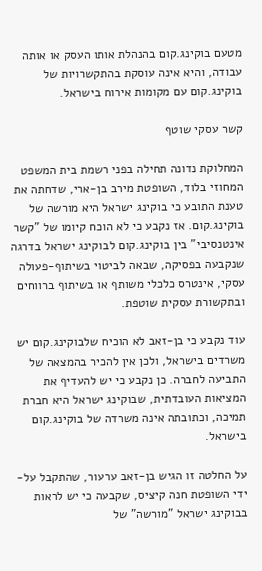מטעם בוקינג.קום בהנהלת אותו העסק או אותה עבודה, והיא אינה עוסקת בהתקשרויות של בוקינג.קום עם מקומות אירוח בישראל.

קשר עסקי שוטף

המחלוקת נדונה תחילה בפני רשמת בית המשפט המחוזי בלוד, השופטת מירב בן-ארי, שדחתה את טענת התובע כי בוקינג ישראל היא מורשה של בוקינג.קום. אז נקבע כי לא הוכח קיומו של "קשר אינטנסיבי" בין בוקינג.קום לבוקינג ישראל בדרגה שנקבעה בפסיקה, שבאה לביטוי בשיתוף-פעולה עסקי, אינטרס כלכלי משותף או בשיתוף ברווחים ובתקשורת עסקית שוטפת.

עוד נקבע כי בן-זאב לא הוכיח שלבוקינג.קום יש משרדים בישראל, ולכן אין להכיר בהמצאה של התביעה לחברה. כן נקבע כי יש להעדיף את המציאות העובדתית, שבוקינג ישראל היא חברת תמיכה, וכתובתה אינה משרדה של בוקינג.קום בישראל.

על החלטה זו הגיש בן-זאב ערעור, שהתקבל על-ידי השופטת חנה קיציס, שקבעה כי יש לראות בבוקינג ישראל "מורשה" של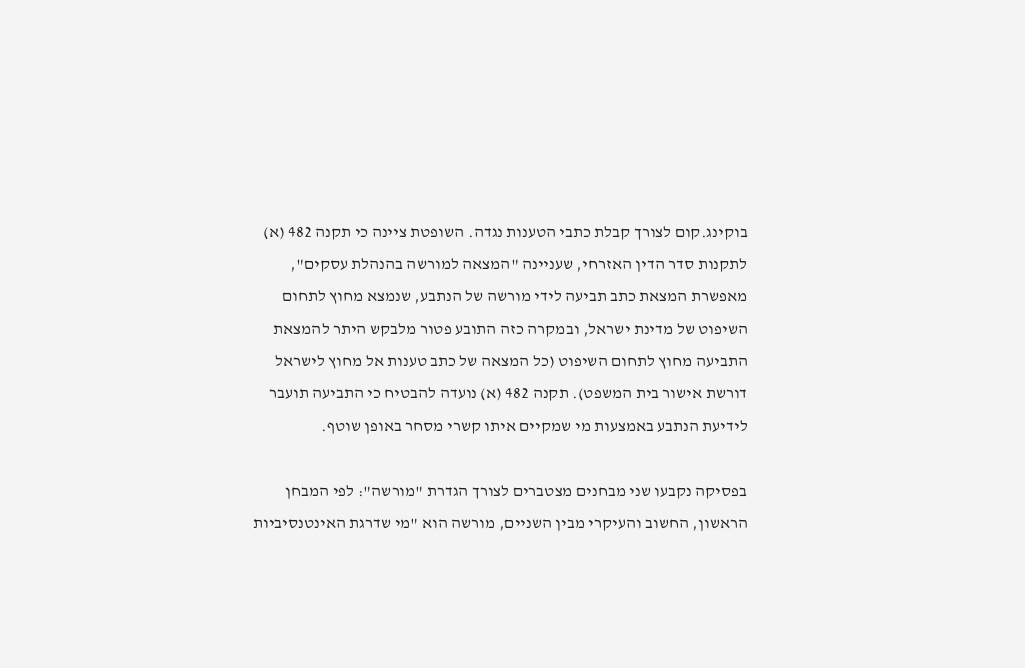בוקינג.קום לצורך קבלת כתבי הטענות נגדה. השופטת ציינה כי תקנה 482 (א) לתקנות סדר הדין האזרחי, שעניינה "המצאה למורשה בהנהלת עסקים", מאפשרת המצאת כתב תביעה לידי מורשה של הנתבע, שנמצא מחוץ לתחום השיפוט של מדינת ישראל, ובמקרה כזה התובע פטור מלבקש היתר להמצאת התביעה מחוץ לתחום השיפוט (כל המצאה של כתב טענות אל מחוץ לישראל דורשת אישור בית המשפט). תקנה 482 (א) נועדה להבטיח כי התביעה תועבר לידיעת הנתבע באמצעות מי שמקיים איתו קשרי מסחר באופן שוטף.

בפסיקה נקבעו שני מבחנים מצטברים לצורך הגדרת "מורשה": לפי המבחן הראשון, החשוב והעיקרי מבין השניים, מורשה הוא "מי שדרגת האינטנסיביות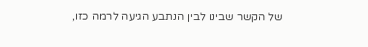של הקשר שבינו לבין הנתבע הגיעה לרמה כזו,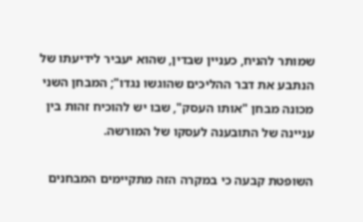שמותר להניח, כעניין שבדין, שהוא יעביר לידיעתו של הנתבע את דבר ההליכים שהוגשו נגדו"; המבחן השני מכונה מבחן "אותו העסק", שבו יש להוכיח זהות בין עניינה של התובענה לעסקו של המורשה.

השופטת קבעה כי במקרה הזה מתקיימים המבחנים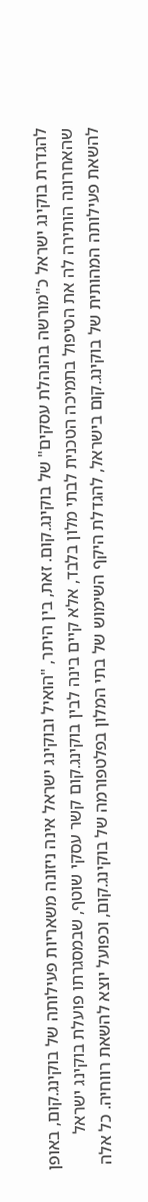להגדרת בוקינג ישראל כ"מורשה בהנהלת עסקים" של בוקינג.קום. זאת, בין היתר, "הואיל ובוקינג ישראל אינה ניזונה משאריות פעילותה של בוקינג.קום, באופן שהאחרונה הותירה לה את הטיפול בתמיכה הטכנית לבתי מלון בלבד, אלא קיים בינה לבין בוקינג.קום קשר עסקי שוטף, שבמסגרתו פועלת בוקינג ישראל להשאת פעילותה המהותית של בוקינג.קום בישראל, להגדלת היקף השימוש של בתי המלון בפלטפורמה של בוקינג.קום, וכפועל יוצא להשאת רווחיה. כל אלה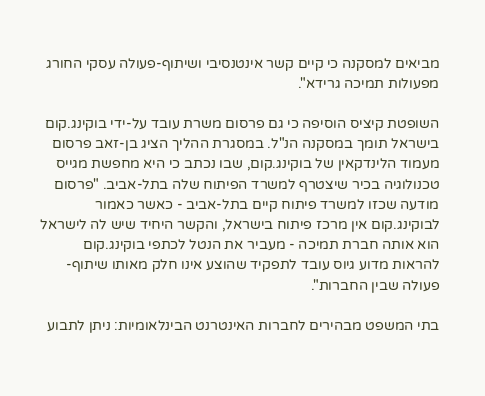מביאים למסקנה כי קיים קשר אינטנסיבי ושיתוף-פעולה עסקי החורג מפעולות תמיכה גרידא".

השופטת קיציס הוסיפה כי גם פרסום משרת עובד על-ידי בוקינג.קום בישראל תומך במסקנה הנ"ל. במסגרת ההליך הציג בן-זאב פרסום מעמוד הלינדקאין של בוקינג.קום, שבו נכתב כי היא מחפשת מגייס טכנולוגיה בכיר שיצטרף למשרד הפיתוח שלה בתל-אביב. "פרסום מודעה שכזו למשרד פיתוח קיים בתל-אביב - כאשר כאמור לבוקינג.קום אין מרכז פיתוח בישראל, והקשר היחיד שיש לה לישראל הוא אותה חברת תמיכה - מעביר את הנטל לכתפי בוקינג.קום להראות מדוע גיוס עובד לתפקיד שהוצע אינו חלק מאותו שיתוף-פעולה שבין החברות".

בתי המשפט מבהירים לחברות האינטרנט הבינלאומיות: ניתן לתבוע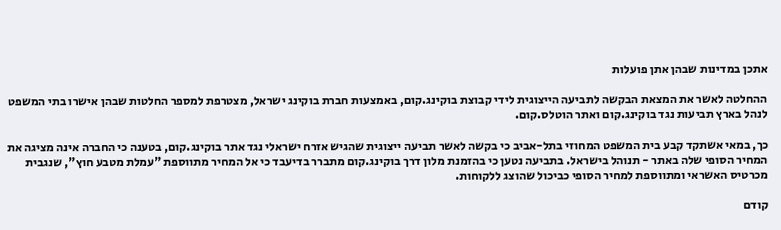אתכן במדינות שבהן אתן פועלות

ההחלטה לאשר את המצאת הבקשה לתביעה הייצוגית לידי קבוצת בוקינג.קום, באמצעות חברת בוקינג ישראל, מצטרפת למספר החלטות שבהן אישרו בתי המשפט לנהל בארץ תביעות נגד בוקינג.קום ואתר הוטלס.קום.

כך, במאי אשתקד קבע בית המשפט המחוזי בתל-אביב כי בקשה לאשר תביעה ייצוגית שהגיש אזרח ישראלי נגד אתר בוקינג.קום, בטענה כי החברה אינה מציגה את המחיר הסופי שלה באתר - תנוהל בישראל. בתביעה נטען כי בהזמנת מלון דרך בוקינג.קום מתברר בדיעבד כי אל המחיר מתווספת "עמלת מטבע חוץ", שנגבית מכרטיס האשראי ומתווספת למחיר הסופי כביכול שהוצג ללקוחות.

קודם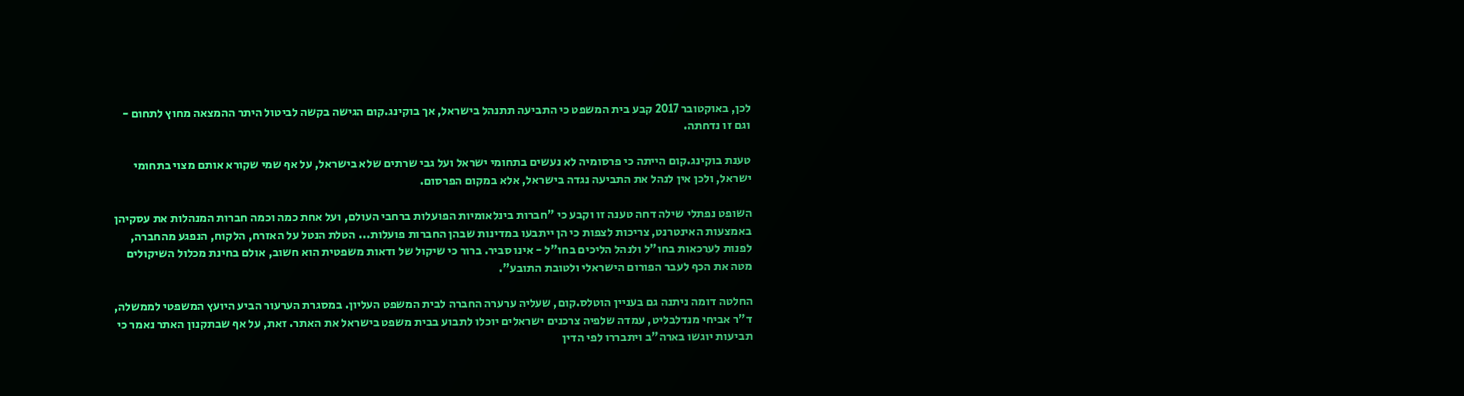לכן, באוקטובר 2017 קבע בית המשפט כי התביעה תתנהל בישראל, אך בוקינג.קום הגישה בקשה לביטול היתר ההמצאה מחוץ לתחום - וגם זו נדחתה.

טענת בוקינג.קום הייתה כי פרסומיה לא נעשים בתחומי ישראל ועל גבי שרתים שלא בישראל, על אף שמי שקורא אותם מצוי בתחומי ישראל, ולכן אין לנהל את התביעה נגדה בישראל, אלא במקום הפרסום.

השופט נפתלי שילה דחה טענה זו וקבע כי "חברות בינלאומיות הפועלות ברחבי העולם, ועל אחת כמה וכמה חברות המנהלות את עסקיהן באמצעות האינטרנט, צריכות לצפות כי הן ייתבעו במדינות שבהן החברות פועלות... הטלת הנטל על האזרח, הלקוח, הנפגע מהחברה, לפנות לערכאות בחו"ל ולנהל הליכים בחו"ל - אינו סביר. ברור כי שיקול של ודאות משפטית הוא חשוב, אולם בחינת מכלול השיקולים מטה את הכף לעבר הפורום הישראלי ולטובת התובע".

החלטה דומה ניתנה גם בעניין הוטלס.קום, שעליה ערערה החברה לבית המשפט העליון. במסגרת הערעור הביע היועץ המשפטי לממשלה, ד"ר אביחי מנדלבליט, עמדה שלפיה צרכנים ישראלים יוכלו לתבוע בבית משפט בישראל את האתר. זאת, על אף שבתקנון האתר נאמר כי תביעות יוגשו בארה"ב ויתבררו לפי הדין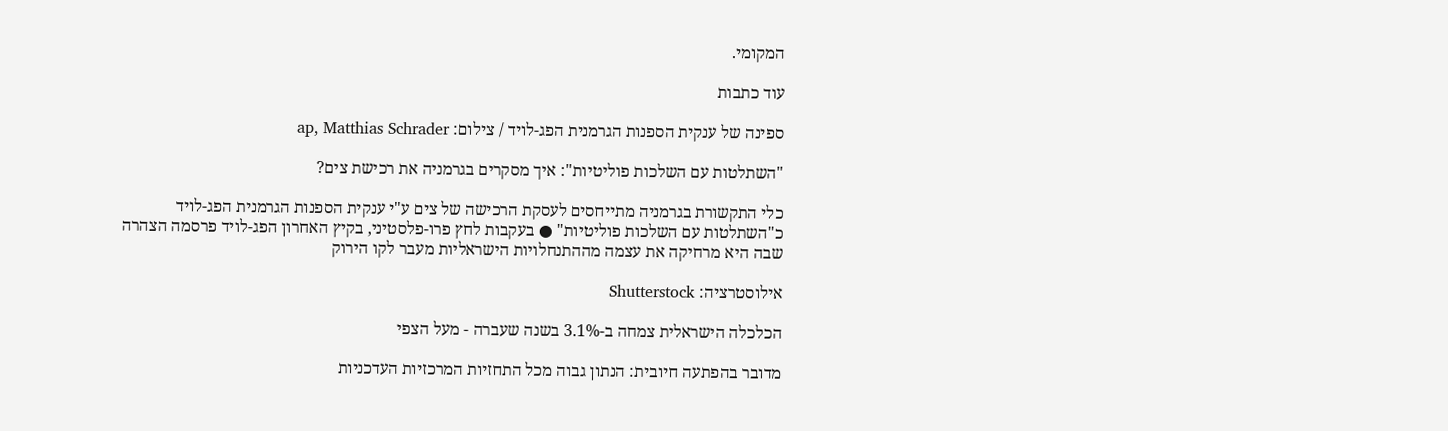המקומי.

עוד כתבות

ספינה של ענקית הספנות הגרמנית הפג-לויד / צילום: ap, Matthias Schrader

"השתלטות עם השלכות פוליטיות": איך מסקרים בגרמניה את רכישת צים?

כלי התקשורת בגרמניה מתייחסים לעסקת הרכישה של צים ע"י ענקית הספנות הגרמנית הפג-לויד כ"השתלטות עם השלכות פוליטיות" ● בעקבות לחץ פרו-פלסטיני, בקיץ האחרון הפג-לויד פרסמה הצהרה שבה היא מרחיקה את עצמה מההתנחלויות הישראליות מעבר לקו הירוק

אילוסטרציה: Shutterstock

הכלכלה הישראלית צמחה ב-3.1% בשנה שעברה - מעל הצפי

מדובר בהפתעה חיובית: הנתון גבוה מכל התחזיות המרכזיות העדכניות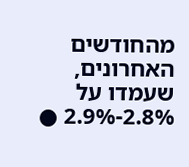מהחודשים האחרונים, שעמדו על 2.8%-2.9% ●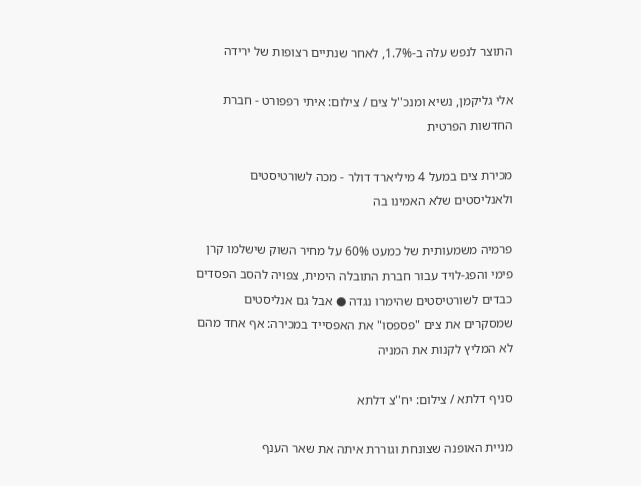התוצר לנפש עלה ב-1.7%, לאחר שנתיים רצופות של ירידה

אלי גליקמן, נשיא ומנכ''ל צים / צילום: איתי רפפורט - חברת החדשות הפרטית

מכירת צים במעל 4 מיליארד דולר - מכה לשורטיסטים ולאנליסטים שלא האמינו בה

פרמיה משמעותית של כמעט 60% על מחיר השוק שישלמו קרן פימי והפג-לויד עבור חברת התובלה הימית, צפויה להסב הפסדים כבדים לשורטיסטים שהימרו נגדה ● אבל גם אנליסטים שמסקרים את צים "פספסו" את האפסייד במכירה: אף אחד מהם לא המליץ לקנות את המניה

סניף דלתא / צילום: יח''צ דלתא

מניית האופנה שצונחת וגוררת איתה את שאר הענף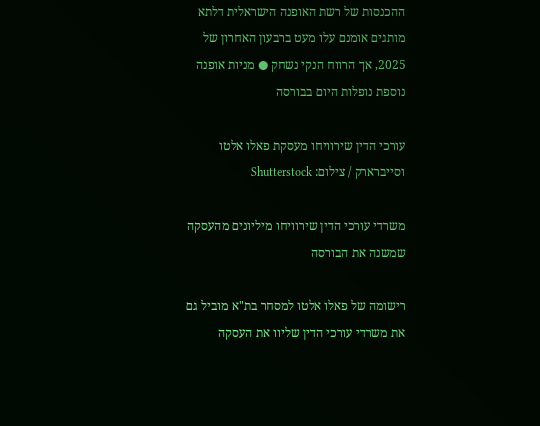ההכנסות של רשת האופנה הישראלית דלתא מותגים אומנם עלו מעט ברבעון האחרון של 2025, אך הרווח הנקי נשחק ● מניות אופנה נוספת נופלות היום בבורסה

עורכי הדין שירוויחו מעסקת פאלו אלטו וסייברארק / צילום: Shutterstock

משרדי עורכי הדין שירוויחו מיליונים מהעסקה שמשנה את הבורסה

רישומה של פאלו אלטו למסחר בת"א מוביל גם את משרדי עורכי הדין שליוו את העסקה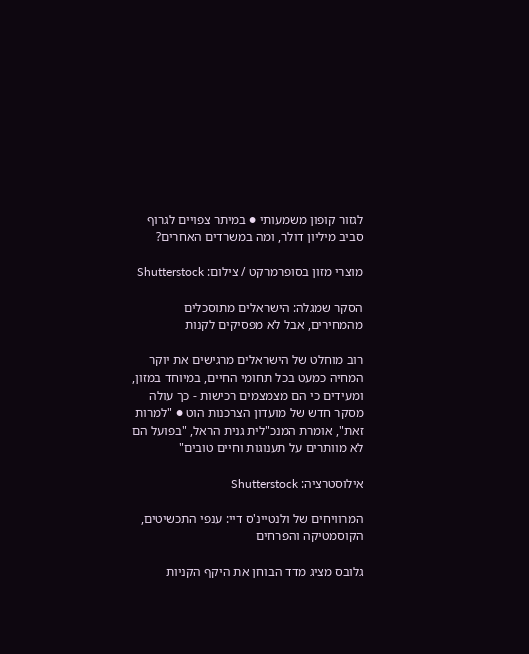לגזור קופון משמעותי ● במיתר צפויים לגרוף סביב מיליון דולר, ומה במשרדים האחרים?

מוצרי מזון בסופרמרקט / צילום: Shutterstock

הסקר שמגלה: הישראלים מתוסכלים מהמחירים, אבל לא מפסיקים לקנות

רוב מוחלט של הישראלים מרגישים את יוקר המחיה כמעט בכל תחומי החיים, במיוחד במזון, ומעידים כי הם מצמצמים רכישות - כך עולה מסקר חדש של מועדון הצרכנות הוט ● "למרות זאת", אומרת המנכ"לית גנית הראל, "בפועל הם לא מוותרים על תענוגות וחיים טובים"

אילוסטרציה: Shutterstock

המרוויחים של ולנטיינ'ס דיי: ענפי התכשיטים, הקוסמטיקה והפרחים

גלובס מציג מדד הבוחן את היקף הקניות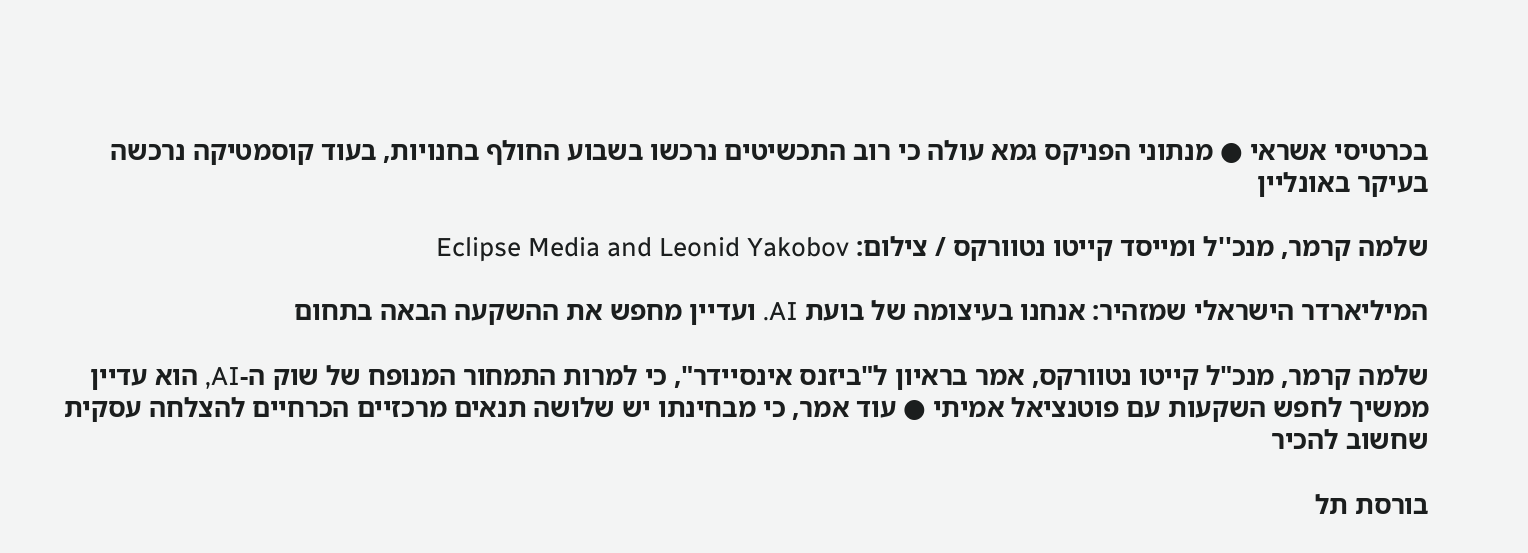בכרטיסי אשראי ● מנתוני הפניקס גמא עולה כי רוב התכשיטים נרכשו בשבוע החולף בחנויות, בעוד קוסמטיקה נרכשה בעיקר באונליין

שלמה קרמר, מנכ''ל ומייסד קייטו נטוורקס / צילום: Eclipse Media and Leonid Yakobov

המיליארדר הישראלי שמזהיר: אנחנו בעיצומה של בועת AI. ועדיין מחפש את ההשקעה הבאה בתחום

שלמה קרמר, מנכ"ל קייטו נטוורקס, אמר בראיון ל"ביזנס אינסיידר", כי למרות התמחור המנופח של שוק ה-AI, הוא עדיין ממשיך לחפש השקעות עם פוטנציאל אמיתי ● עוד אמר, כי מבחינתו יש שלושה תנאים מרכזיים הכרחיים להצלחה עסקית שחשוב להכיר

בורסת תל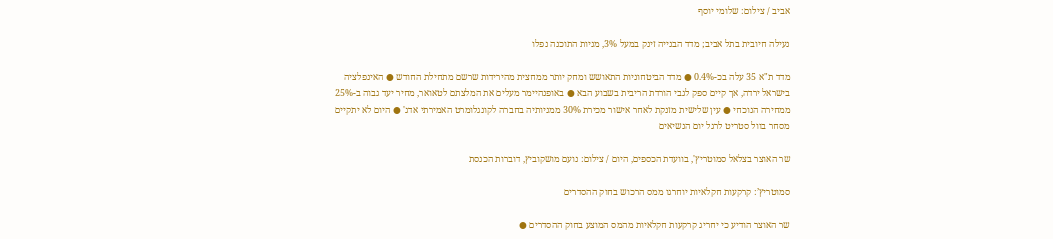אביב / צילום: שלומי יוסף

נעילה חיובית בתל אביב; מדד הבנייה זינק במעל 3%, מניות התוכנה נפלו

מדד ת"א 35 עלה בכ-0.4% ● מדד הביטחוניות התאושש ומחק יותר ממחצית מהירידות שרשם מתחילת החודש ● האינפלציה בישראל ירדה, אך קיים ספק לגבי הורדת הריבית בשבוע הבא ● באופנהיימר מעלים את המלצתם לטאואר, מחיר יעד גבוה ב-25% ממחירה הנוכחי ● עין שלישית מזנקת לאחר אישור מכירת 30% ממניותיה בחברה לקונגלומרט האמירתי אדג' ● היום לא יתקיים מסחר בוול סטריט לרגל יום הנשיאים

שר האוצר בצלאל סמוטריץ', בוועדת הכספים, היום / צילום: נועם מושקוביץ, דוברות הכנסת

סמוטריץ’: קרקעות חקלאיות יוחרגו ממס הרכוש בחוק ההסדרים

שר האוצר הודיע כי יחריג קרקעות חקלאיות מהמס המוצע בחוק ההסדרים ●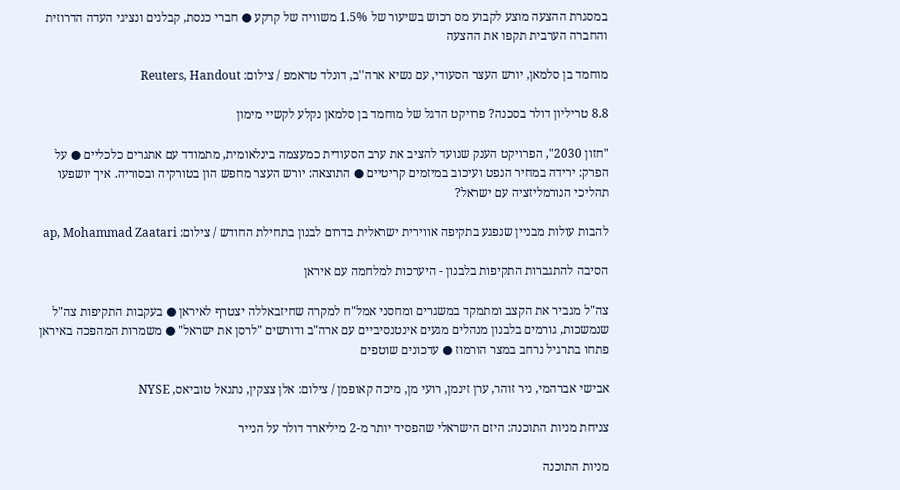במסגרת ההצעה מוצע לקבוע מס רכוש בשיעור של 1.5% משוויה של קרקע ● חברי כנסת, קבלנים ונציגי העדה הדרוזית והחברה הערבית תקפו את ההצעה

מוחמד בן סלמאן, יורש העצר הסעודי, עם נשיא ארה''ב, דונלד טראמפ / צילום: Reuters, Handout

8.8 טריליון דולר בסכנה? פרויקט הדגל של מוחמד בן סלמאן נקלע לקשיי מימון

"חזון 2030", הפרויקט הענק שנועד להציב את ערב הסעודית כמעצמה בינלאומית, מתמודד עם אתגרים כלכליים ● על הפרק: ירידה במחיר הנפט ועיכוב במיזמים קריטיים ● התוצאה: יורש העצר מחפש הון בטורקיה ובסוריה. איך יושפעו תהליכי הנורמליזציה עם ישראל?

להבות עולות מבניין שנפגע בתקיפה אווירית ישראלית בדרום לבנון בתחילת החודש / צילום: ap, Mohammad Zaatari

הסיבה להתגברות התקיפות בלבנון - היערכות למלחמה עם איראן

צה"ל מגביר את הקצב ומתמקד במשגרים ומחסני אמל"ח למקרה שחיזבאללה יצטרף לאיראן ● בעקבות התקיפות צה"ל שנמשכות, גורמים בלבנון מנהלים מגעים אינטנסיביים עם ארה"ב ודורשים "לרסן את ישראל" ● משמרות המהפכה באיראן פתחו בתרגיל נרחב במצר הורמוז ● עדכונים שוטפים

אבישי אברהמי, ניר זוהר, ערן זינמן, רועי מן, מיכה קאופמן / צילום: אלן צצקין, נתנאל טוביאס, NYSE

צניחת מניות התוכנה: היזם הישראלי שהפסיד יותר מ-2 מיליארד דולר על הנייר

מניות התוכנה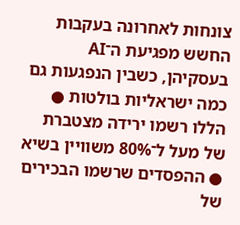צונחות לאחרונה בעקבות החשש מפגיעת ה־AI בעסקיהן, כשבין הנפגעות גם כמה ישראליות בולטות ● הללו רשמו ירידה מצטברת של מעל ל־80% משוויין בשיא ● ההפסדים שרשמו הבכירים של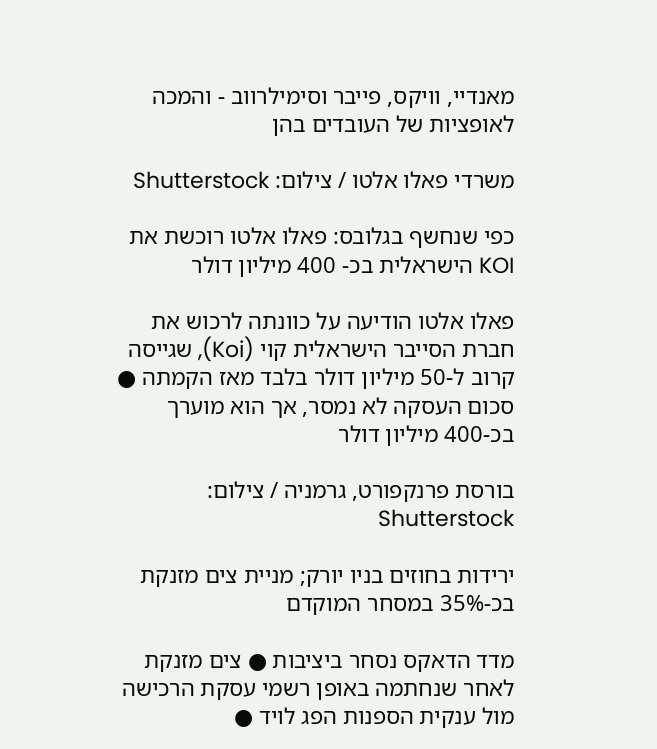מאנדיי, וויקס, פייבר וסימילרווב - והמכה לאופציות של העובדים בהן

משרדי פאלו אלטו / צילום: Shutterstock

כפי שנחשף בגלובס: פאלו אלטו רוכשת את KOI הישראלית בכ- 400 מיליון דולר

פאלו אלטו הודיעה על כוונתה לרכוש את חברת הסייבר הישראלית קוי (Koi), שגייסה קרוב ל-50 מיליון דולר בלבד מאז הקמתה ● סכום העסקה לא נמסר, אך הוא מוערך בכ-400 מיליון דולר

בורסת פרנקפורט, גרמניה / צילום: Shutterstock

ירידות בחוזים בניו יורק; מניית צים מזנקת בכ-35% במסחר המוקדם

מדד הדאקס נסחר ביציבות ● צים מזנקת לאחר שנחתמה באופן רשמי עסקת הרכישה מול ענקית הספנות הפג לויד ●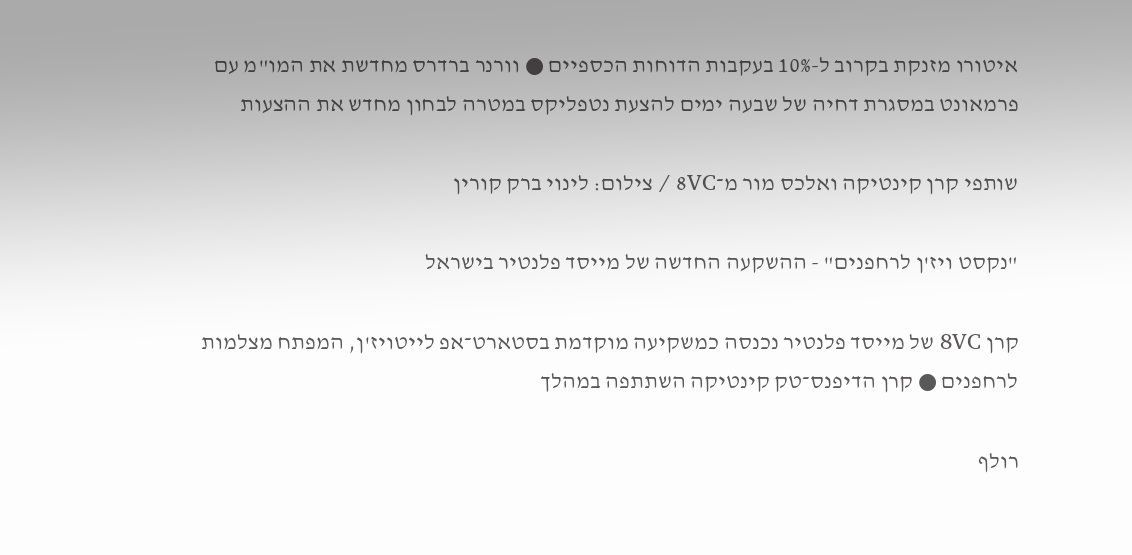איטורו מזנקת בקרוב ל-10% בעקבות הדוחות הכספיים ● וורנר ברדרס מחדשת את המו"מ עם פרמאונט במסגרת דחיה של שבעה ימים להצעת נטפליקס במטרה לבחון מחדש את ההצעות

שותפי קרן קינטיקה ואלכס מור מ־8VC / צילום: לינוי ברק קורין

"נקסט ויז'ן לרחפנים" - ההשקעה החדשה של מייסד פלנטיר בישראל

קרן 8VC של מייסד פלנטיר נכנסה כמשקיעה מוקדמת בסטארט־אפ לייטויז'ן, המפתח מצלמות לרחפנים ● קרן הדיפנס־טק קינטיקה השתתפה במהלך

רולף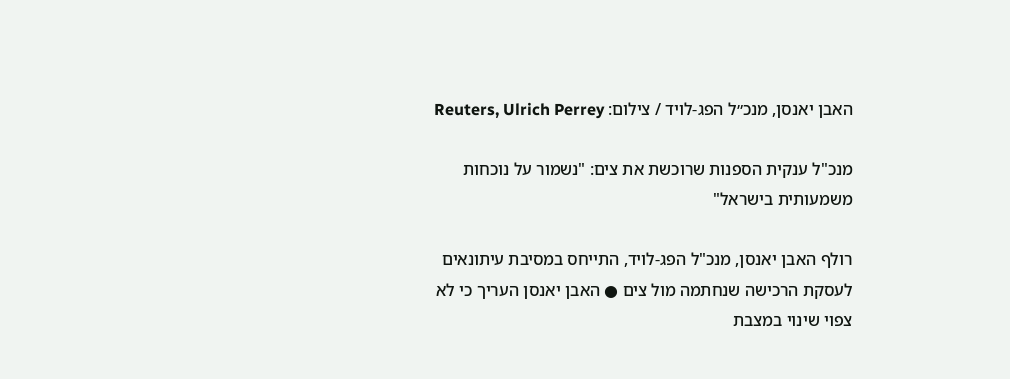האבן יאנסן, מנכ״ל הפג-לויד / צילום: Reuters, Ulrich Perrey

מנכ"ל ענקית הספנות שרוכשת את צים: "נשמור על נוכחות משמעותית בישראל"

רולף האבן יאנסן, מנכ"ל הפג-לויד, התייחס במסיבת עיתונאים לעסקת הרכישה שנחתמה מול צים ● האבן יאנסן העריך כי לא צפוי שינוי במצבת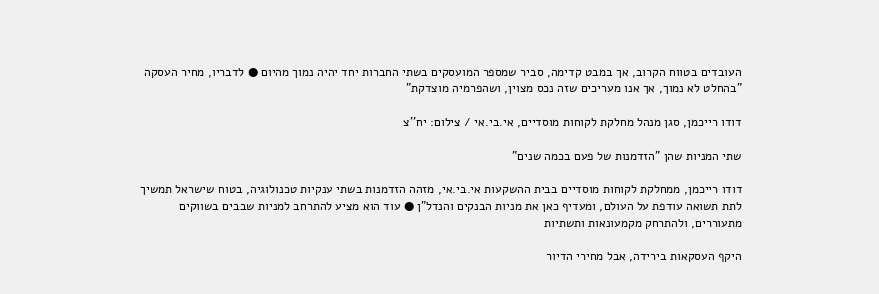העובדים בטווח הקרוב, אך במבט קדימה, סביר שמספר המועסקים בשתי החברות יחד יהיה נמוך מהיום ● לדבריו, מחיר העסקה "בהחלט לא נמוך, אך אנו מעריכים שזה נכס מצוין, ושהפרמיה מוצדקת"

דודו רייכמן, סגן מנהל מחלקת לקוחות מוסדיים, אי.בי.אי / צילום: יח''צ

שתי המניות שהן "הזדמנות של פעם בכמה שנים"

דודו רייכמן, ממחלקת לקוחות מוסדיים בבית ההשקעות אי.בי.אי, מזהה הזדמנות בשתי ענקיות טכנולוגיה, בטוח שישראל תמשיך לתת תשואה עודפת על העולם, ומעדיף כאן את מניות הבנקים והנדל"ן ● עוד הוא מציע להתרחב למניות שבבים בשווקים מתעוררים, ולהתרחק מקמעונאות ותשתיות

היקף העסקאות בירידה, אבל מחירי הדיור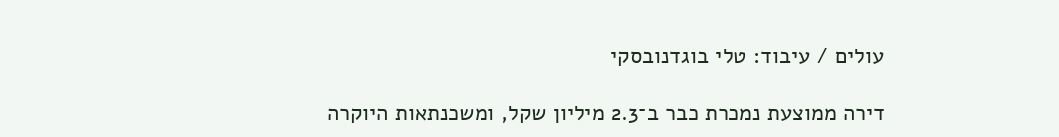עולים / עיבוד: טלי בוגדנובסקי

דירה ממוצעת נמכרת כבר ב־2.3 מיליון שקל, ומשכנתאות היוקרה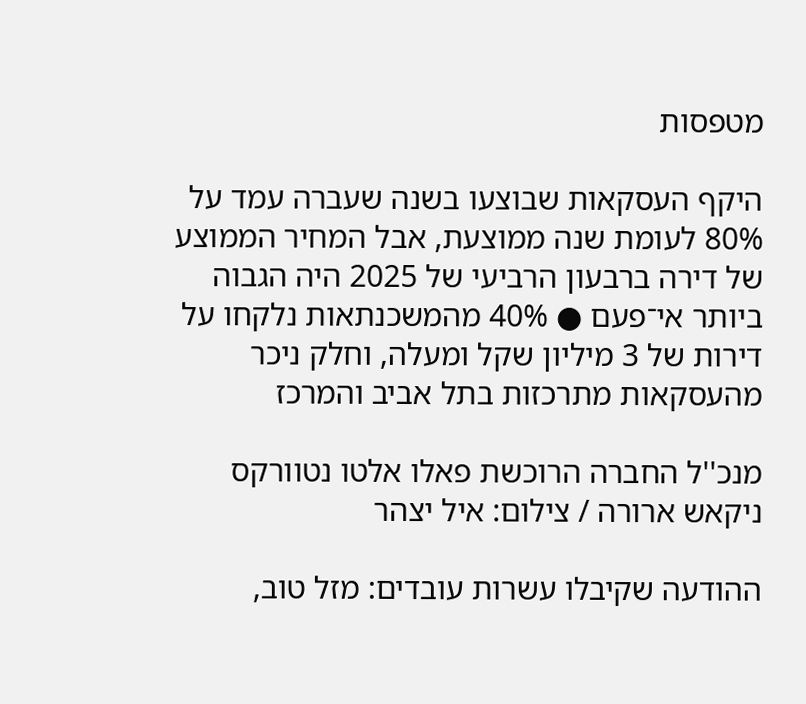מטפסות

היקף העסקאות שבוצעו בשנה שעברה עמד על 80% לעומת שנה ממוצעת, אבל המחיר הממוצע של דירה ברבעון הרביעי של 2025 היה הגבוה ביותר אי־פעם ● 40% מהמשכנתאות נלקחו על דירות של 3 מיליון שקל ומעלה, וחלק ניכר מהעסקאות מתרכזות בתל אביב והמרכז

מנכ''ל החברה הרוכשת פאלו אלטו נטוורקס ניקאש ארורה / צילום: איל יצהר

ההודעה שקיבלו עשרות עובדים: מזל טוב,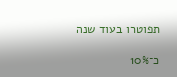תפוטרו בעוד שנה

כ־10%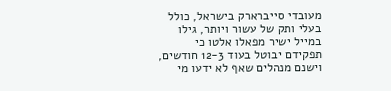מעובדי סייברארק בישראל, כולל בעלי ותק של עשור ויותר, גילו במייל ישיר מפאלו אלטו כי תפקידם יבוטל בעוד 12-3 חודשים, וישנם מנהלים שאף לא ידעו מי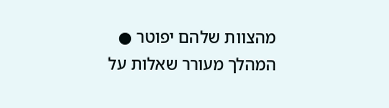מהצוות שלהם יפוטר ● המהלך מעורר שאלות על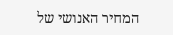המחיר האנושי של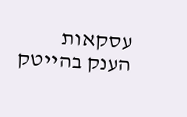עסקאות הענק בהייטק